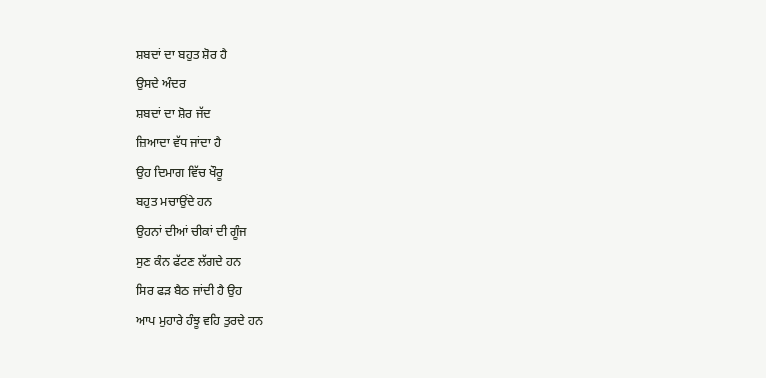ਸ਼ਬਦਾਂ ਦਾ ਬਹੁਤ ਸ਼ੋਰ ਹੈ
ਉਸਦੇ ਅੰਦਰ
ਸ਼ਬਦਾਂ ਦਾ ਸ਼ੋਰ ਜੱਦ
ਜ਼ਿਆਦਾ ਵੱਧ ਜਾਂਦਾ ਹੈ
ਉਹ ਦਿਮਾਗ ਵਿੱਚ ਖੌਰੂ
ਬਹੁਤ ਮਚਾਉਂਦੇ ਹਨ
ਉਹਨਾਂ ਦੀਆਂ ਚੀਕਾਂ ਦੀ ਗੂੰਜ
ਸੁਣ ਕੰਨ ਫੱਟਣ ਲੱਗਦੇ ਹਨ
ਸਿਰ ਫੜ ਬੈਠ ਜਾਂਦੀ ਹੈ ਉਹ
ਆਪ ਮੁਹਾਰੇ ਹੰਝੂ ਵਹਿ ਤੁਰਦੇ ਹਨ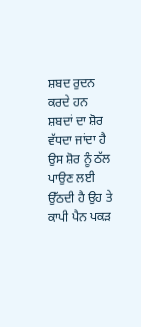ਸ਼ਬਦ ਰੁਦਨ ਕਰਦੇ ਹਨ
ਸ਼ਬਦਾਂ ਦਾ ਸ਼ੋਰ ਵੱਧਦਾ ਜਾਂਦਾ ਹੈ
ਉਸ ਸ਼ੋਰ ਨੂੰ ਠੱਲ ਪਾਉਣ ਲਈ
ਉੱਠਦੀ ਹੈ ਉਹ ਤੇ
ਕਾਪੀ ਪੈਨ ਪਕੜ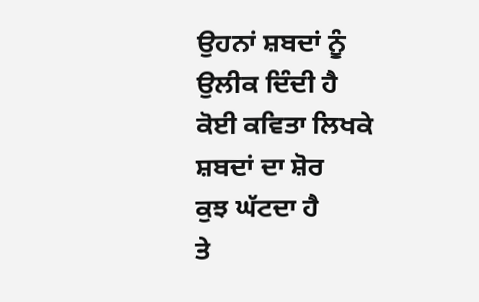ਉਹਨਾਂ ਸ਼ਬਦਾਂ ਨੂੰ
ਉਲੀਕ ਦਿੰਦੀ ਹੈ
ਕੋਈ ਕਵਿਤਾ ਲਿਖਕੇ
ਸ਼ਬਦਾਂ ਦਾ ਸ਼ੋਰ
ਕੁਝ ਘੱਟਦਾ ਹੈ
ਤੇ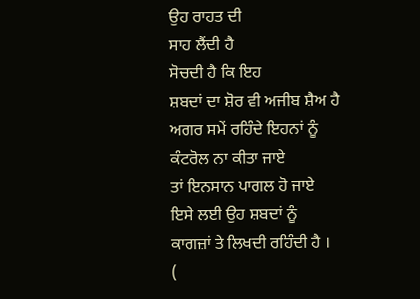ਉਹ ਰਾਹਤ ਦੀ
ਸਾਹ ਲੈਂਦੀ ਹੈ
ਸੋਚਦੀ ਹੈ ਕਿ ਇਹ
ਸ਼ਬਦਾਂ ਦਾ ਸ਼ੋਰ ਵੀ ਅਜੀਬ ਸ਼ੈਅ ਹੈ
ਅਗਰ ਸਮੇਂ ਰਹਿੰਦੇ ਇਹਨਾਂ ਨੂੰ
ਕੰਟਰੋਲ ਨਾ ਕੀਤਾ ਜਾਏ
ਤਾਂ ਇਨਸਾਨ ਪਾਗਲ ਹੋ ਜਾਏ
ਇਸੇ ਲਈ ਉਹ ਸ਼ਬਦਾਂ ਨੂੰ
ਕਾਗਜ਼ਾਂ ਤੇ ਲਿਖਦੀ ਰਹਿੰਦੀ ਹੈ ।
(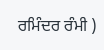ਰਮਿੰਦਰ ਰੰਮੀ )